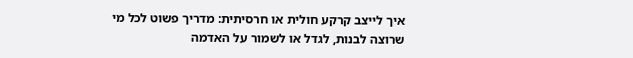איך לייצב קרקע חולית או חרסיתית: מדריך פשוט לכל מי שרוצה לבנות, לגדל או לשמור על האדמה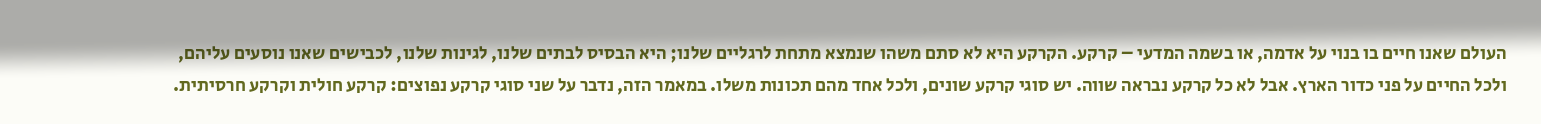העולם שאנו חיים בו בנוי על אדמה, או בשמה המדעי – קרקע. הקרקע היא לא סתם משהו שנמצא מתחת לרגליים שלנו; היא הבסיס לבתים שלנו, לגינות שלנו, לכבישים שאנו נוסעים עליהם, ולכל החיים על פני כדור הארץ. אבל לא כל קרקע נבראה שווה. יש סוגי קרקע שונים, ולכל אחד מהם תכונות משלו. במאמר הזה, נדבר על שני סוגי קרקע נפוצים: קרקע חולית וקרקע חרסיתית.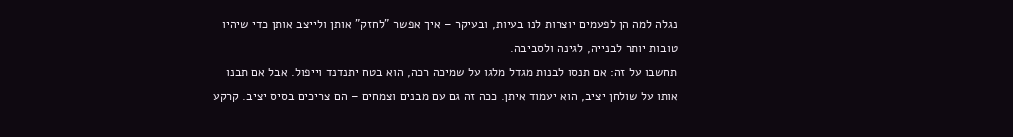נגלה למה הן לפעמים יוצרות לנו בעיות, ובעיקר – איך אפשר "לחזק" אותן ולייצב אותן כדי שיהיו טובות יותר לבנייה, לגינה ולסביבה.
תחשבו על זה: אם תנסו לבנות מגדל מלגו על שמיכה רכה, הוא בטח יתנדנד וייפול. אבל אם תבנו אותו על שולחן יציב, הוא יעמוד איתן. ככה זה גם עם מבנים וצמחים – הם צריכים בסיס יציב. קרקע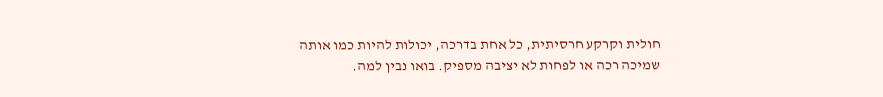חולית וקרקע חרסיתית, כל אחת בדרכה, יכולות להיות כמו אותה שמיכה רכה או לפחות לא יציבה מספיק. בואו נבין למה.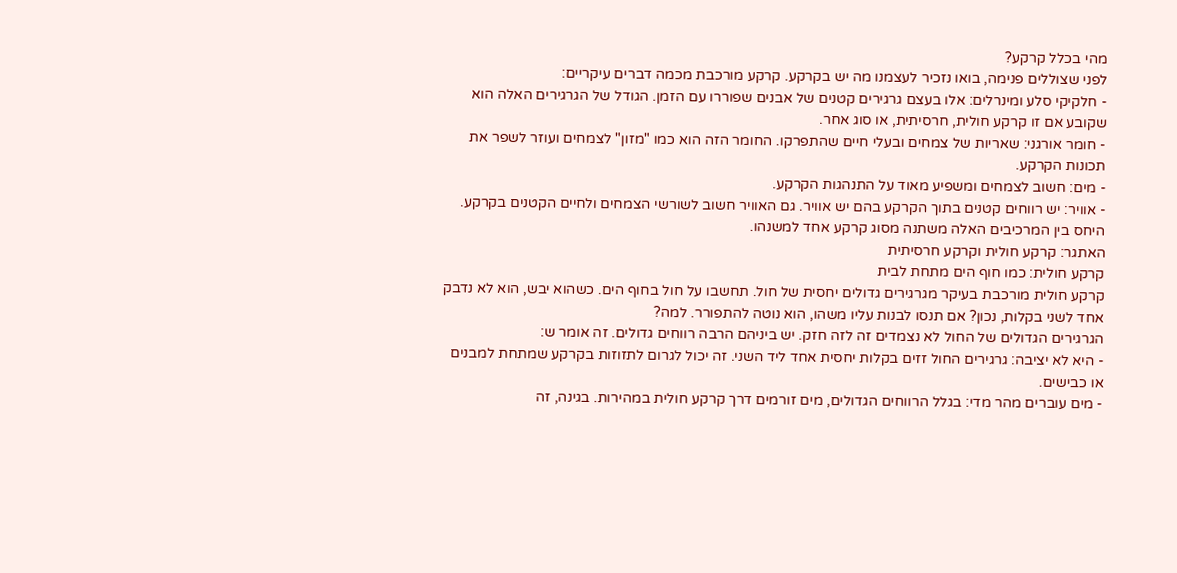מהי בכלל קרקע?
לפני שצוללים פנימה, בואו נזכיר לעצמנו מה יש בקרקע. קרקע מורכבת מכמה דברים עיקריים:
- חלקיקי סלע ומינרלים: אלו בעצם גרגירים קטנים של אבנים שפוררו עם הזמן. הגודל של הגרגירים האלה הוא שקובע אם זו קרקע חולית, חרסיתית, או סוג אחר.
- חומר אורגני: שאריות של צמחים ובעלי חיים שהתפרקו. החומר הזה הוא כמו "מזון" לצמחים ועוזר לשפר את תכונות הקרקע.
- מים: חשוב לצמחים ומשפיע מאוד על התנהגות הקרקע.
- אוויר: יש רווחים קטנים בתוך הקרקע בהם יש אוויר. גם האוויר חשוב לשורשי הצמחים ולחיים הקטנים בקרקע.
היחס בין המרכיבים האלה משתנה מסוג קרקע אחד למשנהו.
האתגר: קרקע חולית וקרקע חרסיתית
קרקע חולית: כמו חוף הים מתחת לבית
קרקע חולית מורכבת בעיקר מגרגירים גדולים יחסית של חול. תחשבו על חול בחוף הים. כשהוא יבש, הוא לא נדבק אחד לשני בקלות, נכון? אם תנסו לבנות עליו משהו, הוא נוטה להתפורר. למה?
הגרגירים הגדולים של החול לא נצמדים זה לזה חזק. יש ביניהם הרבה רווחים גדולים. זה אומר ש:
- היא לא יציבה: גרגירים החול זזים בקלות יחסית אחד ליד השני. זה יכול לגרום לתזוזות בקרקע שמתחת למבנים או כבישים.
- מים עוברים מהר מדי: בגלל הרווחים הגדולים, מים זורמים דרך קרקע חולית במהירות. בגינה, זה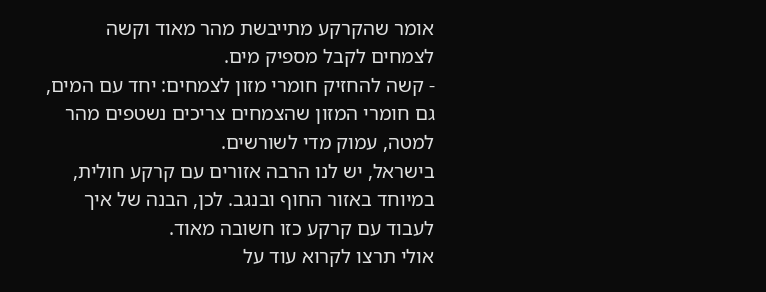אומר שהקרקע מתייבשת מהר מאוד וקשה לצמחים לקבל מספיק מים.
- קשה להחזיק חומרי מזון לצמחים: יחד עם המים, גם חומרי המזון שהצמחים צריכים נשטפים מהר למטה, עמוק מדי לשורשים.
בישראל, יש לנו הרבה אזורים עם קרקע חולית, במיוחד באזור החוף ובנגב. לכן, הבנה של איך לעבוד עם קרקע כזו חשובה מאוד.
אולי תרצו לקרוא עוד על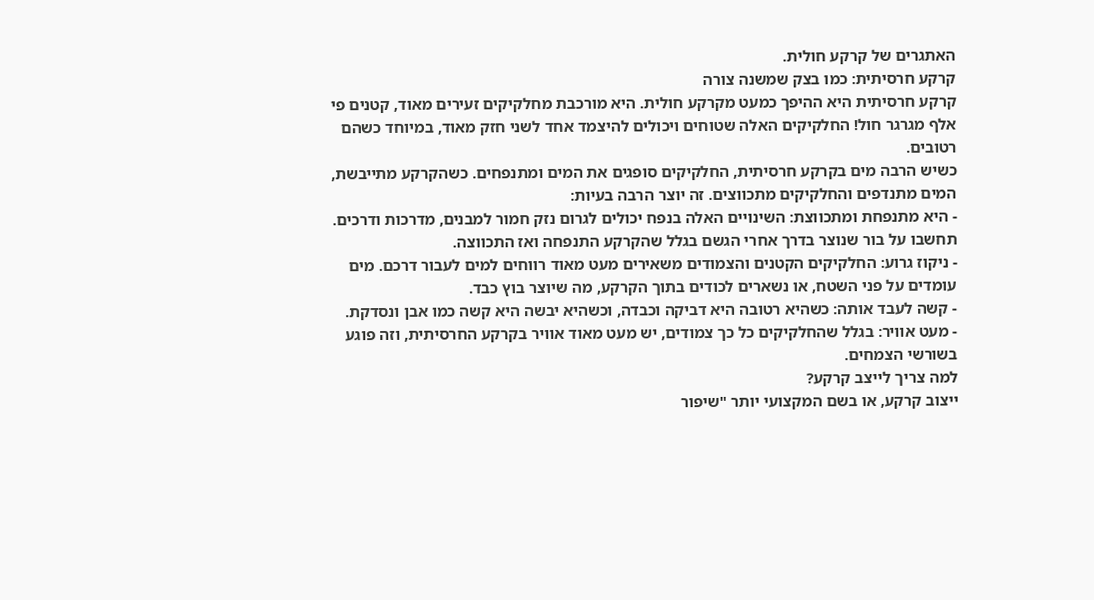האתגרים של קרקע חולית.
קרקע חרסיתית: כמו בצק שמשנה צורה
קרקע חרסיתית היא ההיפך כמעט מקרקע חולית. היא מורכבת מחלקיקים זעירים מאוד, קטנים פי אלף מגרגר חול! החלקיקים האלה שטוחים ויכולים להיצמד אחד לשני חזק מאוד, במיוחד כשהם רטובים.
כשיש הרבה מים בקרקע חרסיתית, החלקיקים סופגים את המים ומתנפחים. כשהקרקע מתייבשת, המים מתנדפים והחלקיקים מתכווצים. זה יוצר הרבה בעיות:
- היא מתנפחת ומתכווצת: השינויים האלה בנפח יכולים לגרום נזק חמור למבנים, מדרכות ודרכים. תחשבו על בור שנוצר בדרך אחרי הגשם בגלל שהקרקע התנפחה ואז התכווצה.
- ניקוז גרוע: החלקיקים הקטנים והצמודים משאירים מעט מאוד רווחים למים לעבור דרכם. מים עומדים על פני השטח, או נשארים לכודים בתוך הקרקע, מה שיוצר בוץ כבד.
- קשה לעבד אותה: כשהיא רטובה היא דביקה וכבדה, וכשהיא יבשה היא קשה כמו אבן ונסדקת.
- מעט אוויר: בגלל שהחלקיקים כל כך צמודים, יש מעט מאוד אוויר בקרקע החרסיתית, וזה פוגע בשורשי הצמחים.
למה צריך לייצב קרקע?
ייצוב קרקע, או בשם המקצועי יותר "שיפור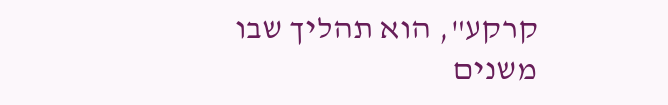קרקע", הוא תהליך שבו משנים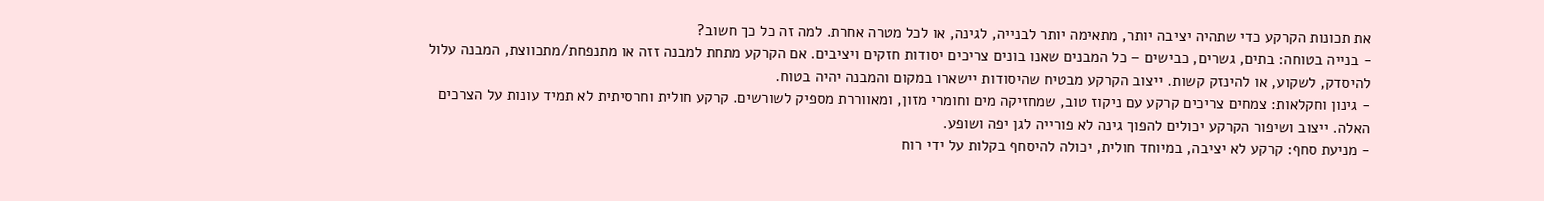את תכונות הקרקע כדי שתהיה יציבה יותר, מתאימה יותר לבנייה, לגינה, או לכל מטרה אחרת. למה זה כל כך חשוב?
- בנייה בטוחה: בתים, גשרים, כבישים – כל המבנים שאנו בונים צריכים יסודות חזקים ויציבים. אם הקרקע מתחת למבנה זזה או מתנפחת/מתכווצת, המבנה עלול להיסדק, לשקוע, או להינזק קשות. ייצוב הקרקע מבטיח שהיסודות יישארו במקום והמבנה יהיה בטוח.
- גינון וחקלאות: צמחים צריכים קרקע עם ניקוז טוב, שמחזיקה מים וחומרי מזון, ומאווררת מספיק לשורשים. קרקע חולית וחרסיתית לא תמיד עונות על הצרכים האלה. ייצוב ושיפור הקרקע יכולים להפוך גינה לא פורייה לגן יפה ושופע.
- מניעת סחף: קרקע לא יציבה, במיוחד חולית, יכולה להיסחף בקלות על ידי רוח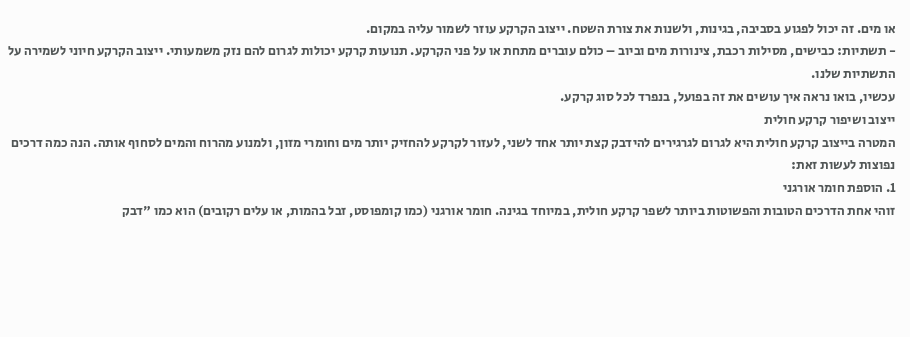או מים. זה יכול לפגוע בסביבה, בגינות, ולשנות את צורת השטח. ייצוב הקרקע עוזר לשמור עליה במקום.
- תשתיות: כבישים, מסילות רכבת, צינורות מים וביוב – כולם עוברים מתחת או על פני הקרקע. תנועות קרקע יכולות לגרום להם נזק משמעותי. ייצוב הקרקע חיוני לשמירה על התשתיות שלנו.
עכשיו, בואו נראה איך עושים את זה בפועל, בנפרד לכל סוג קרקע.
ייצוב ושיפור קרקע חולית
המטרה בייצוב קרקע חולית היא לגרום לגרגירים להידבק קצת יותר אחד לשני, לעזור לקרקע להחזיק יותר מים וחומרי מזון, ולמנוע מהרוח והמים לסחוף אותה. הנה כמה דרכים נפוצות לעשות זאת:
1. הוספת חומר אורגני
זוהי אחת הדרכים הטובות והפשוטות ביותר לשפר קרקע חולית, במיוחד בגינה. חומר אורגני (כמו קומפוסט, זבל בהמות, או עלים רקובים) הוא כמו "דבק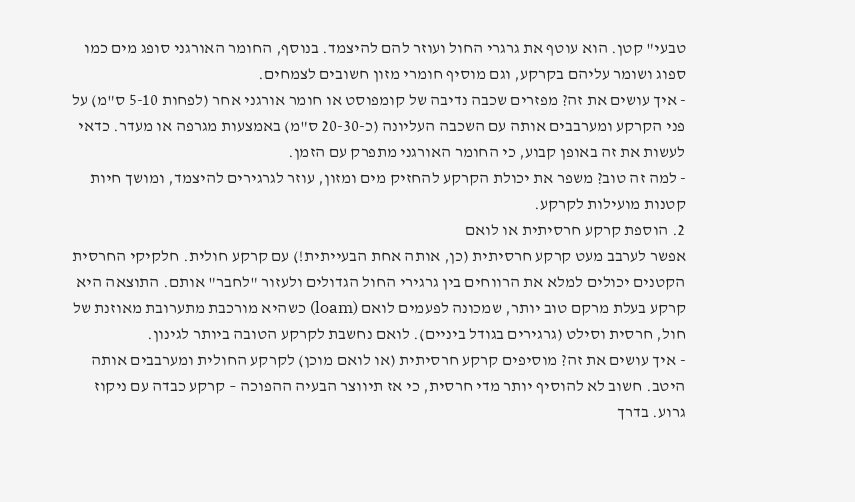טבעי" קטן. הוא עוטף את גרגרי החול ועוזר להם להיצמד. בנוסף, החומר האורגני סופג מים כמו ספוג ושומר עליהם בקרקע, וגם מוסיף חומרי מזון חשובים לצמחים.
- איך עושים את זה? מפזרים שכבה נדיבה של קומפוסט או חומר אורגני אחר (לפחות 5-10 ס"מ) על פני הקרקע ומערבבים אותה עם השכבה העליונה (כ-20-30 ס"מ) באמצעות מגרפה או מעדר. כדאי לעשות את זה באופן קבוע, כי החומר האורגני מתפרק עם הזמן.
- למה זה טוב? משפר את יכולת הקרקע להחזיק מים ומזון, עוזר לגרגירים להיצמד, ומושך חיות קטנות מועילות לקרקע.
2. הוספת קרקע חרסיתית או לואם
אפשר לערבב מעט קרקע חרסיתית (כן, אותה אחת הבעייתית!) עם קרקע חולית. חלקיקי החרסית הקטנים יכולים למלא את הרווחים בין גרגירי החול הגדולים ולעזור "לחבר" אותם. התוצאה היא קרקע בעלת מרקם טוב יותר, שמכונה לפעמים לואם (loam) כשהיא מורכבת מתערובת מאוזנת של חול, חרסית וסילט (גרגירים בגודל ביניים). לואם נחשבת לקרקע הטובה ביותר לגינון.
- איך עושים את זה? מוסיפים קרקע חרסיתית (או לואם מוכן) לקרקע החולית ומערבבים אותה היטב. חשוב לא להוסיף יותר מדי חרסית, כי אז תיווצר הבעיה ההפוכה – קרקע כבדה עם ניקוז גרוע. בדרך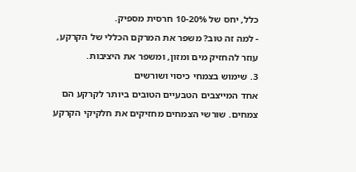כלל, יחס של 10-20% חרסית מספיק.
- למה זה טוב? משפר את המרקם הכללי של הקרקע, עוזר להחזיק מים ומזון, ומשפר את היציבות.
3. שימוש בצמחי כיסוי ושורשים
אחד המייצבים הטבעיים הטובים ביותר לקרקע הם צמחים. שורשי הצמחים מחזיקים את חלקיקי הקרקע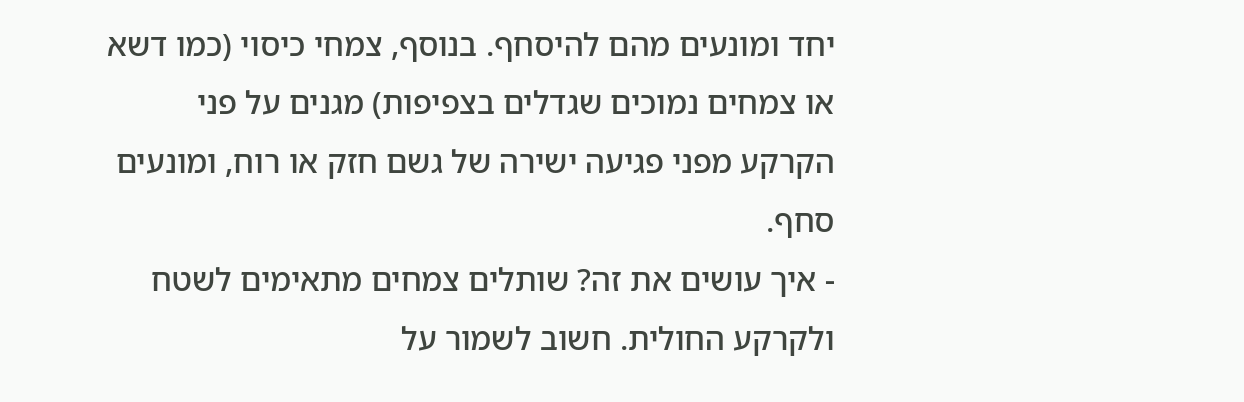יחד ומונעים מהם להיסחף. בנוסף, צמחי כיסוי (כמו דשא או צמחים נמוכים שגדלים בצפיפות) מגנים על פני הקרקע מפני פגיעה ישירה של גשם חזק או רוח, ומונעים סחף.
- איך עושים את זה? שותלים צמחים מתאימים לשטח ולקרקע החולית. חשוב לשמור על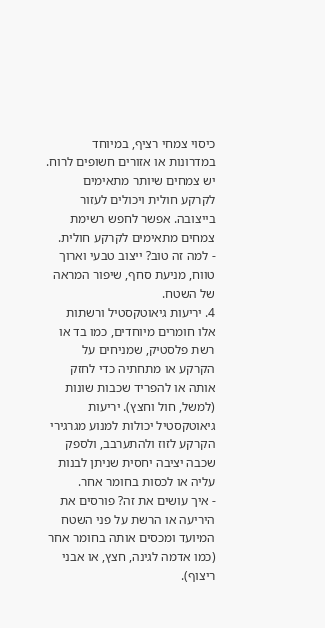כיסוי צמחי רציף, במיוחד במדרונות או אזורים חשופים לרוח. יש צמחים שיותר מתאימים לקרקע חולית ויכולים לעזור בייצובה. אפשר לחפש רשימת צמחים מתאימים לקרקע חולית.
- למה זה טוב? ייצוב טבעי וארוך טווח, מניעת סחף, שיפור המראה של השטח.
4. יריעות גיאוטקסטיל ורשתות
אלו חומרים מיוחדים, כמו בד או רשת פלסטיק, שמניחים על הקרקע או מתחתיה כדי לחזק אותה או להפריד שכבות שונות (למשל, חול וחצץ). יריעות גיאוטקסטיל יכולות למנוע מגרגירי הקרקע לזוז ולהתערבב, ולספק שכבה יציבה יחסית שניתן לבנות עליה או לכסות בחומר אחר.
- איך עושים את זה? פורסים את היריעה או הרשת על פני השטח המיועד ומכסים אותה בחומר אחר (כמו אדמה לגינה, חצץ, או אבני ריצוף).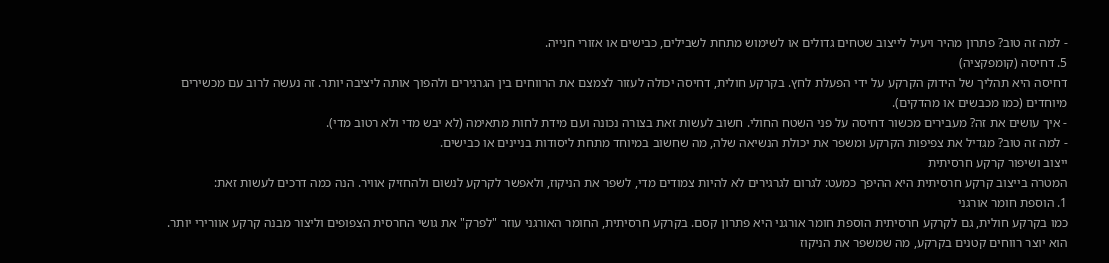- למה זה טוב? פתרון מהיר ויעיל לייצוב שטחים גדולים או לשימוש מתחת לשבילים, כבישים או אזורי חנייה.
5. דחיסה (קומפקציה)
דחיסה היא תהליך של הידוק הקרקע על ידי הפעלת לחץ. בקרקע חולית, דחיסה יכולה לעזור לצמצם את הרווחים בין הגרגירים ולהפוך אותה ליציבה יותר. זה נעשה לרוב עם מכשירים מיוחדים (כמו מכבשים או מהדקים).
- איך עושים את זה? מעבירים מכשור דחיסה על פני השטח החולי. חשוב לעשות זאת בצורה נכונה ועם מידת לחות מתאימה (לא יבש מדי ולא רטוב מדי).
- למה זה טוב? מגדיל את צפיפות הקרקע ומשפר את יכולת הנשיאה שלה, מה שחשוב במיוחד מתחת ליסודות בניינים או כבישים.
ייצוב ושיפור קרקע חרסיתית
המטרה בייצוב קרקע חרסיתית היא ההיפך כמעט: לגרום לגרגירים לא להיות צמודים מדי, לשפר את הניקוז, ולאפשר לקרקע לנשום ולהחזיק אוויר. הנה כמה דרכים לעשות זאת:
1. הוספת חומר אורגני
כמו בקרקע חולית, גם לקרקע חרסיתית הוספת חומר אורגני היא פתרון קסם. בקרקע חרסיתית, החומר האורגני עוזר "לפרק" את גושי החרסית הצפופים וליצור מבנה קרקע אוורירי יותר. הוא יוצר רווחים קטנים בקרקע, מה שמשפר את הניקוז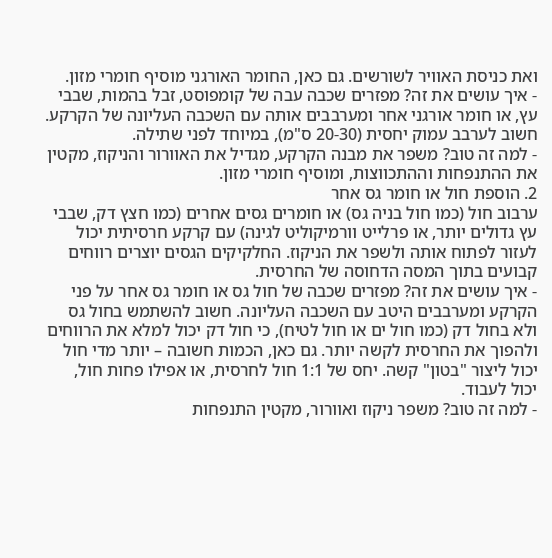ואת כניסת האוויר לשורשים. גם כאן, החומר האורגני מוסיף חומרי מזון.
- איך עושים את זה? מפזרים שכבה עבה של קומפוסט, זבל בהמות, שבבי עץ, או חומר אורגני אחר ומערבבים אותה עם השכבה העליונה של הקרקע. חשוב לערבב עמוק יחסית (20-30 ס"מ), במיוחד לפני שתילה.
- למה זה טוב? משפר את מבנה הקרקע, מגדיל את האוורור והניקוז, מקטין את ההתנפחות וההתכווצות, ומוסיף חומרי מזון.
2. הוספת חול או חומר גס אחר
ערבוב חול (כמו חול בניה גס) או חומרים גסים אחרים (כמו חצץ דק, שבבי עץ גדולים יותר, או פרלייט וורמיקוליט לגינה) עם קרקע חרסיתית יכול לעזור לפתוח אותה ולשפר את הניקוז. החלקיקים הגסים יוצרים רווחים קבועים בתוך המסה הדחוסה של החרסית.
- איך עושים את זה? מפזרים שכבה של חול גס או חומר גס אחר על פני הקרקע ומערבבים היטב עם השכבה העליונה. חשוב להשתמש בחול גס ולא בחול דק (כמו חול ים או חול לטיח), כי חול דק יכול למלא את הרווחים ולהפוך את החרסית לקשה יותר. גם כאן, הכמות חשובה – יותר מדי חול יכול ליצור "בטון" קשה. יחס של 1:1 חול לחרסית, או אפילו פחות חול, יכול לעבוד.
- למה זה טוב? משפר ניקוז ואוורור, מקטין התנפחות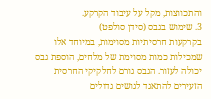והתכווצות, מקל על עיבוד הקרקע.
3. שימוש בגבס (סידן סולפט)
בקרקעות חרסיתיות מסוימות, במיוחד אלו שמכילות כמות מסוימת של מלחים, הוספת גבס יכולה לעזור. הגבס גורם לחלקיקי החרסית הזעירים להתאגד לגושים גדולים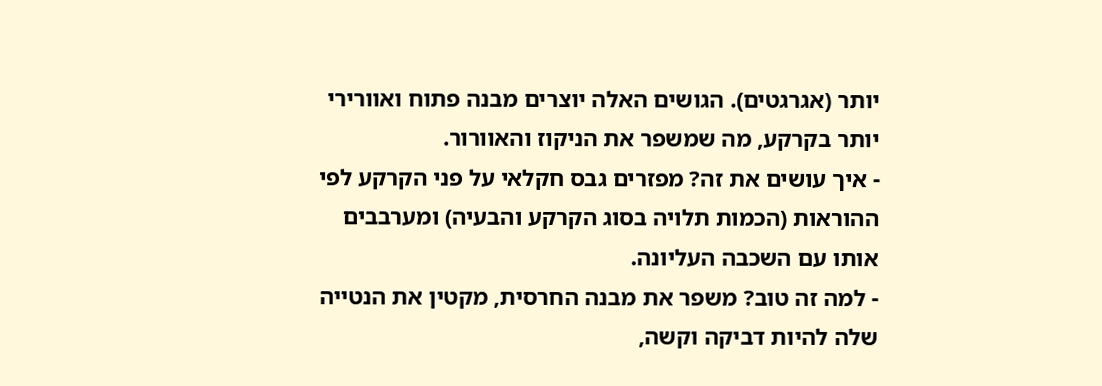יותר (אגרגטים). הגושים האלה יוצרים מבנה פתוח ואוורירי יותר בקרקע, מה שמשפר את הניקוז והאוורור.
- איך עושים את זה? מפזרים גבס חקלאי על פני הקרקע לפי ההוראות (הכמות תלויה בסוג הקרקע והבעיה) ומערבבים אותו עם השכבה העליונה.
- למה זה טוב? משפר את מבנה החרסית, מקטין את הנטייה שלה להיות דביקה וקשה,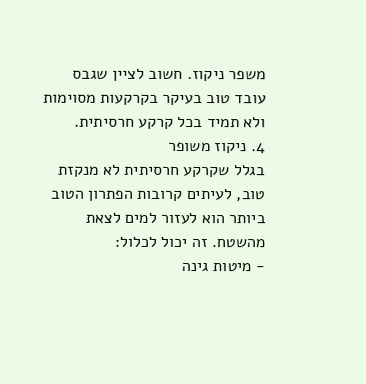משפר ניקוז. חשוב לציין שגבס עובד טוב בעיקר בקרקעות מסוימות ולא תמיד בכל קרקע חרסיתית.
4. ניקוז משופר
בגלל שקרקע חרסיתית לא מנקזת טוב, לעיתים קרובות הפתרון הטוב ביותר הוא לעזור למים לצאת מהשטח. זה יכול לכלול:
- מיטות גינה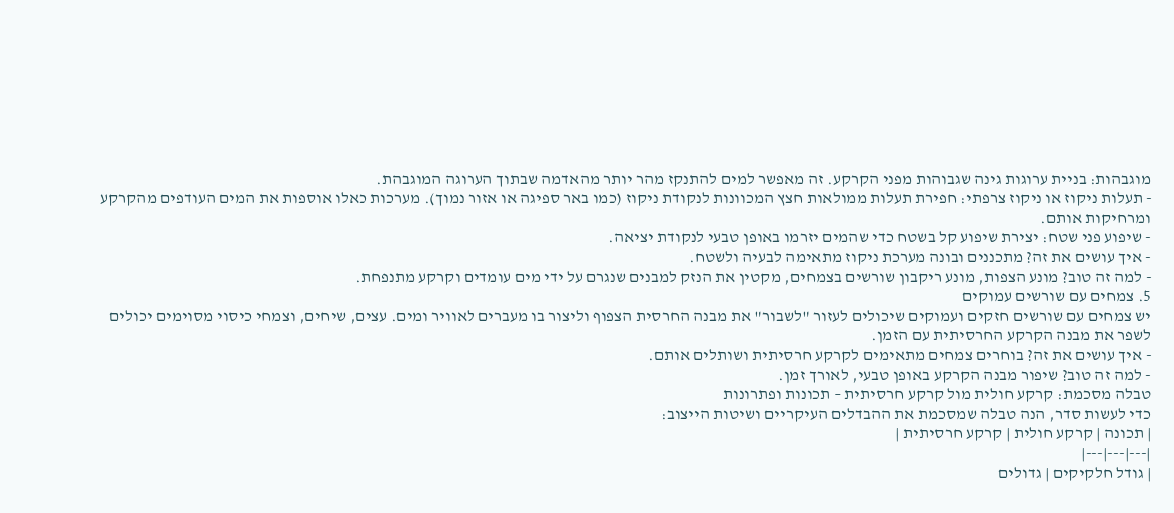מוגבהות: בניית ערוגות גינה שגבוהות מפני הקרקע. זה מאפשר למים להתנקז מהר יותר מהאדמה שבתוך הערוגה המוגבהת.
- תעלות ניקוז או ניקוז צרפתי: חפירת תעלות ממולאות חצץ המכוונות לנקודת ניקוז (כמו באר ספיגה או אזור נמוך). מערכות כאלו אוספות את המים העודפים מהקרקע ומרחיקות אותם.
- שיפוע פני שטח: יצירת שיפוע קל בשטח כדי שהמים יזרמו באופן טבעי לנקודת יציאה.
- איך עושים את זה? מתכננים ובונה מערכת ניקוז מתאימה לבעיה ולשטח.
- למה זה טוב? מונע הצפות, מונע ריקבון שורשים בצמחים, מקטין את הנזק למבנים שנגרם על ידי מים עומדים וקרקע מתנפחת.
5. צמחים עם שורשים עמוקים
יש צמחים עם שורשים חזקים ועמוקים שיכולים לעזור "לשבור" את מבנה החרסית הצפוף וליצור בו מעברים לאוויר ומים. עצים, שיחים, וצמחי כיסוי מסוימים יכולים לשפר את מבנה הקרקע החרסיתית עם הזמן.
- איך עושים את זה? בוחרים צמחים מתאימים לקרקע חרסיתית ושותלים אותם.
- למה זה טוב? שיפור מבנה הקרקע באופן טבעי, לאורך זמן.
טבלה מסכמת: קרקע חולית מול קרקע חרסיתית – תכונות ופתרונות
כדי לעשות סדר, הנה טבלה שמסכמת את ההבדלים העיקריים ושיטות הייצוב:
| תכונה | קרקע חולית | קרקע חרסיתית |
|---|---|---|
| גודל חלקיקים | גדולים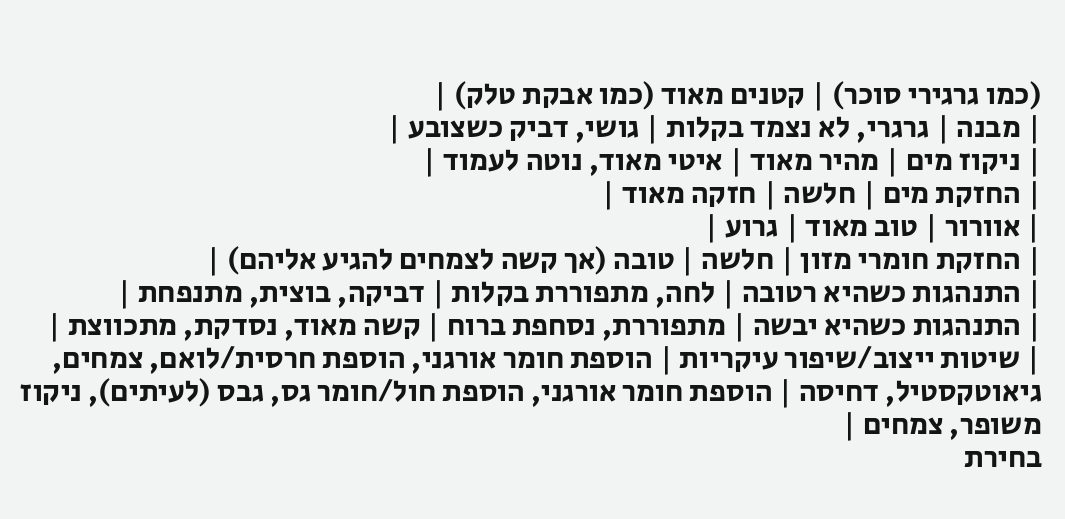(כמו גרגירי סוכר) | קטנים מאוד (כמו אבקת טלק) |
| מבנה | גרגרי, לא נצמד בקלות | גושי, דביק כשצובע |
| ניקוז מים | מהיר מאוד | איטי מאוד, נוטה לעמוד |
| החזקת מים | חלשה | חזקה מאוד |
| אוורור | טוב מאוד | גרוע |
| החזקת חומרי מזון | חלשה | טובה (אך קשה לצמחים להגיע אליהם) |
| התנהגות כשהיא רטובה | לחה, מתפוררת בקלות | דביקה, בוצית, מתנפחת |
| התנהגות כשהיא יבשה | מתפוררת, נסחפת ברוח | קשה מאוד, נסדקת, מתכווצת |
| שיטות ייצוב/שיפור עיקריות | הוספת חומר אורגני, הוספת חרסית/לואם, צמחים, גיאוטקסטיל, דחיסה | הוספת חומר אורגני, הוספת חול/חומר גס, גבס (לעיתים), ניקוז משופר, צמחים |
בחירת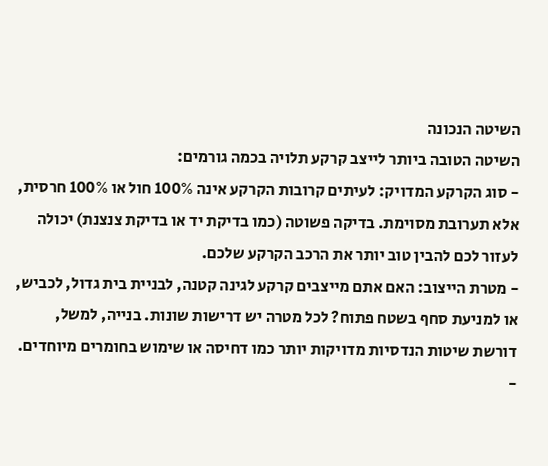השיטה הנכונה
השיטה הטובה ביותר לייצב קרקע תלויה בכמה גורמים:
- סוג הקרקע המדויק: לעיתים קרובות הקרקע אינה 100% חול או 100% חרסית, אלא תערובת מסוימת. בדיקה פשוטה (כמו בדיקת יד או בדיקת צנצנת) יכולה לעזור לכם להבין טוב יותר את הרכב הקרקע שלכם.
- מטרת הייצוב: האם אתם מייצבים קרקע לגינה קטנה, לבניית בית גדול, לכביש, או למניעת סחף בשטח פתוח? לכל מטרה יש דרישות שונות. בנייה, למשל, דורשת שיטות הנדסיות מדויקות יותר כמו דחיסה או שימוש בחומרים מיוחדים.
-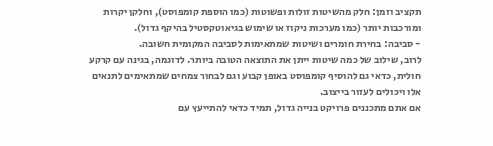תקציב וזמן: חלק מהשיטות זולות ופשוטות (כמו הוספת קומפוסט), וחלקן יקרות ומורכבות יותר (כמו מערכות ניקוז או שימוש בגיאוטקסטיל בהיקף גדול).
- סביבה: בחירת חומרים ושיטות שמתאימות לסביבה המקומית חשובה.
לרוב, שילוב של כמה שיטות ייתן את התוצאה הטובה ביותר. לדוגמה, בגינה עם קרקע חולית, כדאי גם להוסיף קומפוסט באופן קבוע וגם לבחור צמחים שמתאימים לתנאים אלו ויכולים לעזור בייצוב.
אם אתם מתכננים פרויקט בנייה גדול, תמיד כדאי להתייעץ עם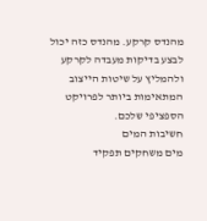מהנדס קרקע. מהנדס כזה יכול לבצע בדיקות מעבדה לקרקע ולהמליץ על שיטות הייצוב המתאימות ביותר לפרויקט הספציפי שלכם.
חשיבות המים
מים משחקים תפקיד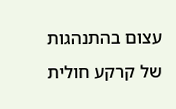עצום בהתנהגות של קרקע חולית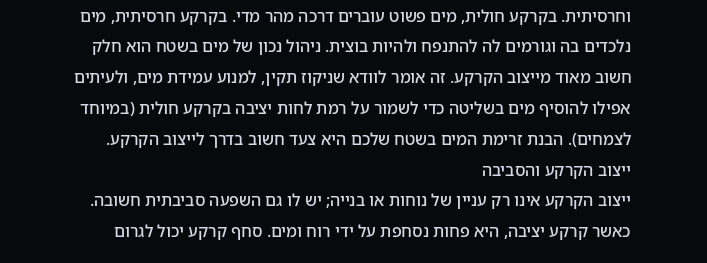וחרסיתית. בקרקע חולית, מים פשוט עוברים דרכה מהר מדי. בקרקע חרסיתית, מים נלכדים בה וגורמים לה להתנפח ולהיות בוצית. ניהול נכון של מים בשטח הוא חלק חשוב מאוד מייצוב הקרקע. זה אומר לוודא שניקוז תקין, למנוע עמידת מים, ולעיתים אפילו להוסיף מים בשליטה כדי לשמור על רמת לחות יציבה בקרקע חולית (במיוחד לצמחים). הבנת זרימת המים בשטח שלכם היא צעד חשוב בדרך לייצוב הקרקע.
ייצוב הקרקע והסביבה
ייצוב הקרקע אינו רק עניין של נוחות או בנייה; יש לו גם השפעה סביבתית חשובה. כאשר קרקע יציבה, היא פחות נסחפת על ידי רוח ומים. סחף קרקע יכול לגרום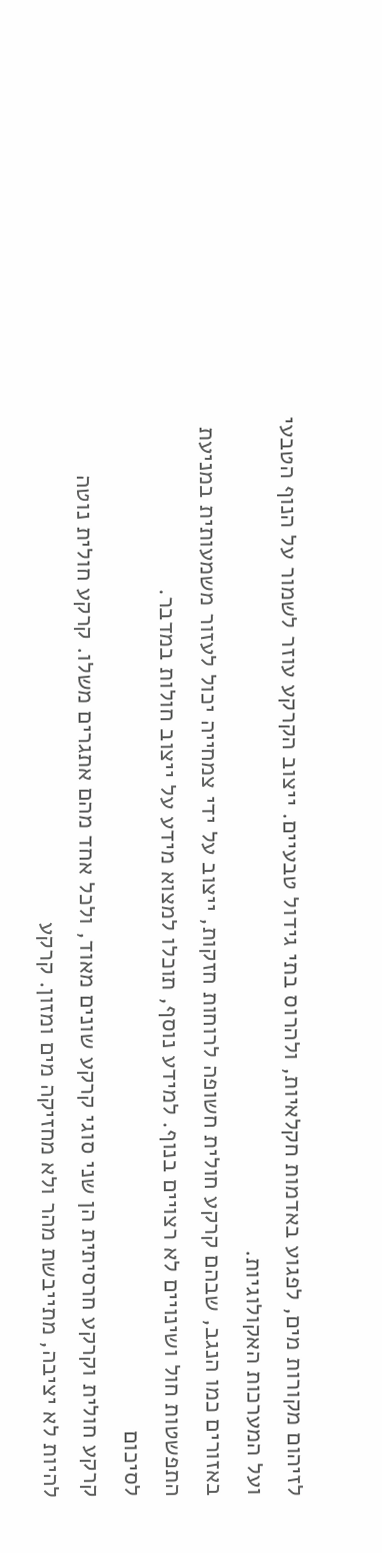לזיהום מקורות מים, לפגוע באדמות חקלאיות, ולהרוס בתי גידול טבעיים. ייצוב הקרקע עוזר לשמור על הנוף הטבעי ועל המערכות האקולוגיות.
באזורים כמו הנגב, שבהם קרקע חולית חשופה לרוחות חזקות, ייצוב על ידי צמחייה יכול לעזור משמעותית במניעת התפשטות חול ושינויים לא רצויים בנוף. למידע נוסף, תוכלו למצוא מידע על ייצוב חולות במדבר.
לסיכום
קרקע חולית וקרקע חרסיתית הן שני סוגי קרקע שונים מאוד, ולכל אחד מהם אתגרים משלו. קרקע חולית נוטה להיות לא יציבה, מתייבשת מהר ולא מחזיקה מים ומזון. קרקע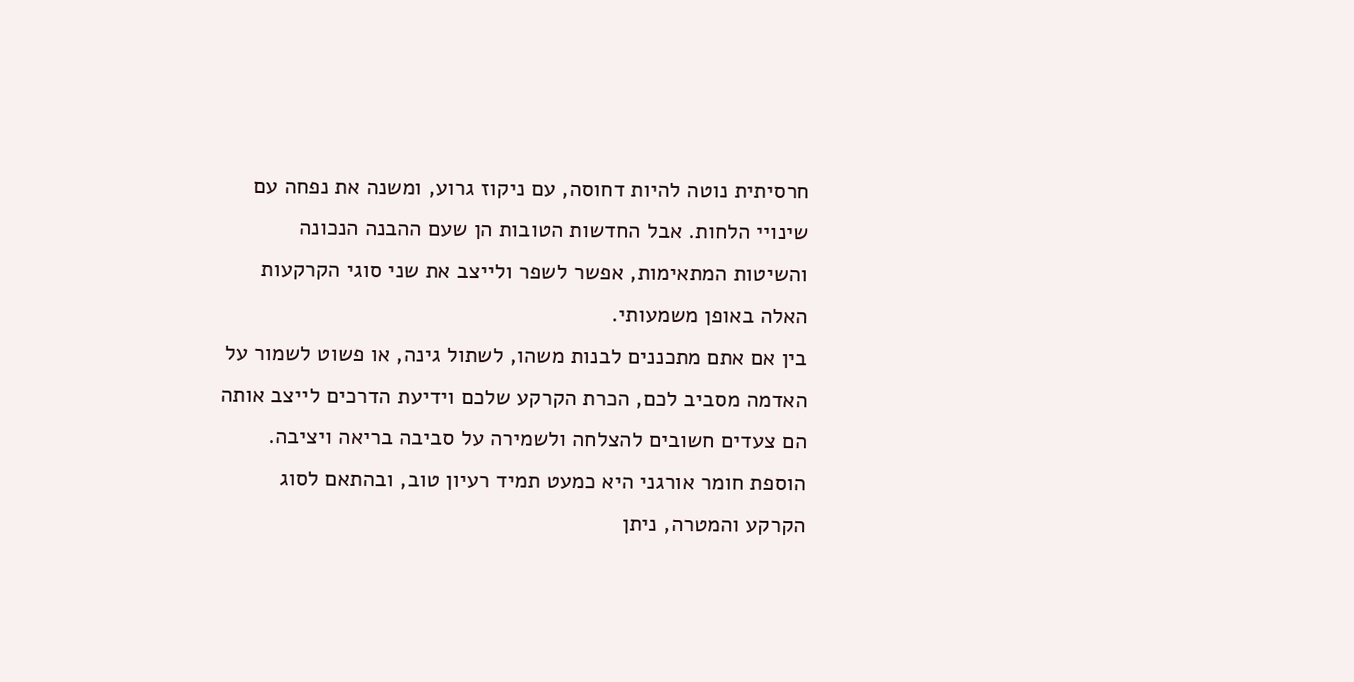חרסיתית נוטה להיות דחוסה, עם ניקוז גרוע, ומשנה את נפחה עם שינויי הלחות. אבל החדשות הטובות הן שעם ההבנה הנכונה והשיטות המתאימות, אפשר לשפר ולייצב את שני סוגי הקרקעות האלה באופן משמעותי.
בין אם אתם מתכננים לבנות משהו, לשתול גינה, או פשוט לשמור על האדמה מסביב לכם, הכרת הקרקע שלכם וידיעת הדרכים לייצב אותה הם צעדים חשובים להצלחה ולשמירה על סביבה בריאה ויציבה. הוספת חומר אורגני היא כמעט תמיד רעיון טוב, ובהתאם לסוג הקרקע והמטרה, ניתן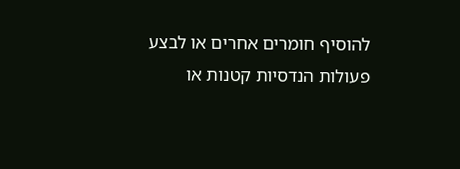להוסיף חומרים אחרים או לבצע פעולות הנדסיות קטנות או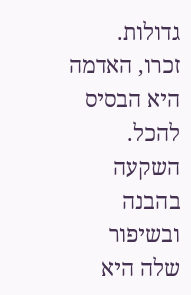גדולות.
זכרו, האדמה היא הבסיס להכל. השקעה בהבנה ובשיפור שלה היא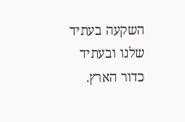השקעה בעתיד שלנו ובעתיד כדור הארץ.